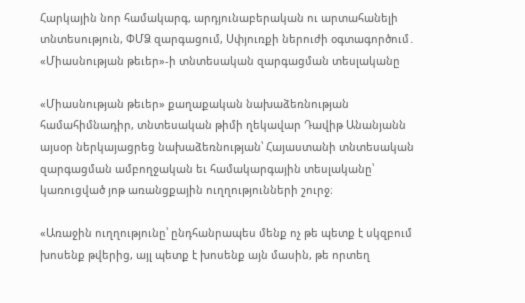Հարկային նոր համակարգ, արդյունաբերական ու արտահանելի տնտեսություն, ՓՄՁ զարգացում, Սփյուռքի ներուժի օգտագործում․ «Միասնության թեւեր»-ի տնտեսական զարգացման տեսլականը

«Միասնության թեւեր» քաղաքական նախաձեռնության համահիմնադիր, տնտեսական թիմի ղեկավար Դավիթ Անանյանն այսօր ներկայացրեց նախաձեռնության՝ Հայաստանի տնտեսական զարգացման ամբողջական եւ համակարգային տեսլականը՝ կառուցված յոթ առանցքային ուղղությունների շուրջ։

«Առաջին ուղղությունը՝ ընդհանրապես մենք ոչ թե պետք է սկզբում խոսենք թվերից, այլ պետք է խոսենք այն մասին, թե որտեղ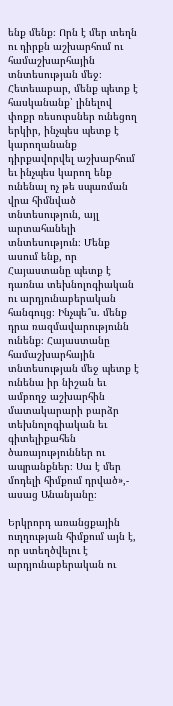ենք մենք։ Որն է մեր տեղն ու դիրքն աշխարհում ու համաշխարհային տնտեսության մեջ։ Հետեւաբար, մենք պետք է հասկանանք՝ լինելով փոքր ռեսուրսներ ունեցող երկիր, ինչպես պետք է կարողանանք դիրքավորվել աշխարհում եւ ինչպես կարող ենք ունենալ ոչ թե սպառման վրա հիմնված տնտեսություն, այլ արտահանելի տնտեսություն։ Մենք ասում ենք, որ Հայաստանը պետք է դառնա տեխնոլոգիական ու արդյունաբերական հանգույց։ Ինչպե՞ս. մենք դրա ռազմավարությունն ունենք։ Հայաստանը համաշխարհային տնտեսության մեջ պետք է ունենա իր նիշան եւ ամբողջ աշխարհին մատակարարի բարձր տեխնոլոգիական եւ գիտելիքահեն ծառայություններ ու ապրանքներ։ Սա է մեր մոդելի հիմքում դրված»,- ասաց Անանյանը։

Երկրորդ առանցքային ուղղության հիմքում այն է, որ ստեղծվելու է արդյունաբերական ու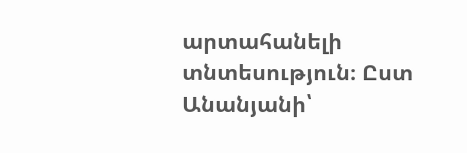արտահանելի տնտեսություն։ Ըստ Անանյանի՝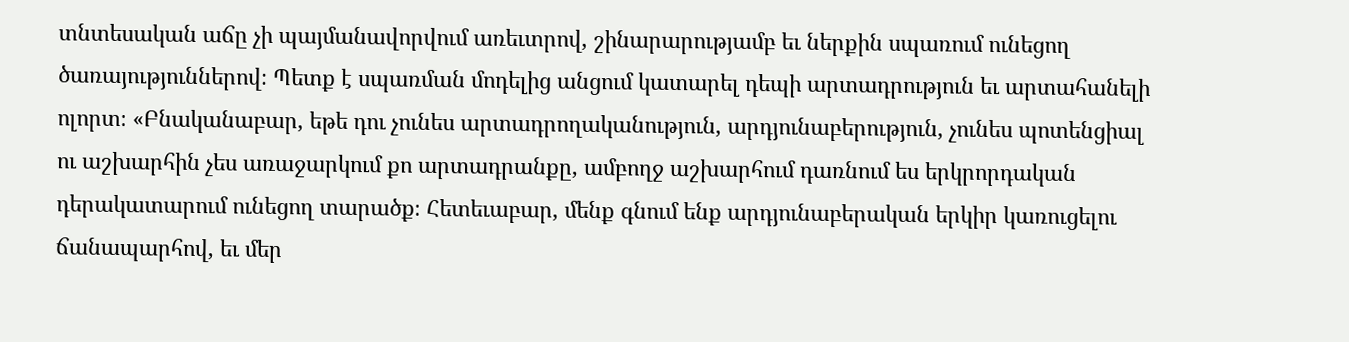տնտեսական աճը չի պայմանավորվում առեւտրով, շինարարությամբ եւ ներքին սպառում ունեցող ծառայություններով։ Պետք է սպառման մոդելից անցում կատարել դեպի արտադրություն եւ արտահանելի ոլորտ։ «Բնականաբար, եթե դու չունես արտադրողականություն, արդյունաբերություն, չունես պոտենցիալ ու աշխարհին չես առաջարկում քո արտադրանքը, ամբողջ աշխարհում դառնում ես երկրորդական դերակատարում ունեցող տարածք։ Հետեւաբար, մենք գնում ենք արդյունաբերական երկիր կառուցելու ճանապարհով, եւ մեր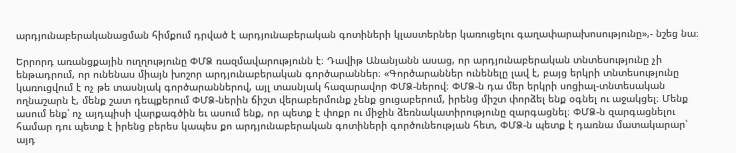արդյունաբերականացման հիմքում դրված է արդյունաբերական գոտիների կլաստերներ կառուցելու գաղափարախոսությունը»,- նշեց նա։

Երրորդ առանցքային ուղղությունը ՓՄՁ ռազմավարությունն է։ Դավիթ Անանյանն ասաց, որ արդյունաբերական տնտեսությունը չի ենթադրում, որ ունենաս միայն խոշոր արդյունաբերական գործարաններ։ «Գործարաններ ունենելը լավ է, բայց երկրի տնտեսությունը կառուցվում է ոչ թե տասնյակ գործարաններով, այլ տասնյակ հազարավոր ՓՄՁ-ներով։ ՓՄՁ-ն դա մեր երկրի սոցիալ-տնտեսական ողնաշարն է, մենք շատ դեպքերում ՓՄՁ-ներին ճիշտ վերաբերմունք չենք ցուցաբերում, իրենց միշտ փորձել ենք օգնել ու աջակցել։ Մենք ասում ենք՝ ոչ այդպիսի վարքագծին եւ ասում ենք, որ պետք է փոքր ու միջին ձեռնակատիրությունը զարգացնել։ ՓՄՁ-ն զարգացնելու համար դու պետք է իրենց բերես կապես քո արդյունաբերական գոտիների գործունեության հետ, ՓՄՁ-ն պետք է դառնա մատակարար՝ այդ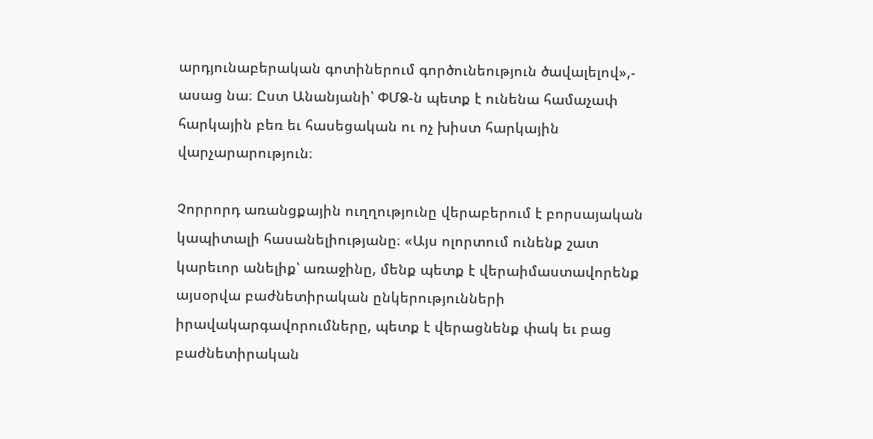արդյունաբերական գոտիներում գործունեություն ծավալելով»,- ասաց նա։ Ըստ Անանյանի՝ ՓՄՁ-ն պետք է ունենա համաչափ հարկային բեռ եւ հասեցական ու ոչ խիստ հարկային վարչարարություն։

Չորրորդ առանցքային ուղղությունը վերաբերում է բորսայական կապիտալի հասանելիությանը։ «Այս ոլորտում ունենք շատ կարեւոր անելիք՝ առաջինը, մենք պետք է վերաիմաստավորենք այսօրվա բաժնետիրական ընկերությունների իրավակարգավորումները, պետք է վերացնենք փակ եւ բաց բաժնետիրական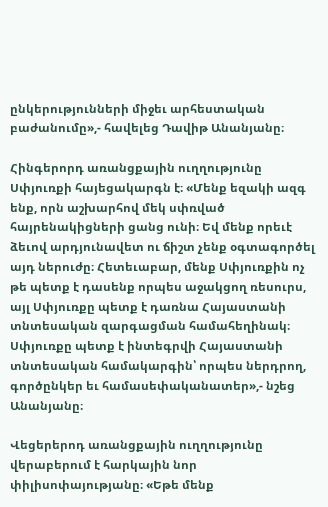ընկերությունների միջեւ արհեստական բաժանումը»,- հավելեց Դավիթ Անանյանը։

Հինգերորդ առանցքային ուղղությունը Սփյուռքի հայեցակարգն է։ «Մենք եզակի ազգ ենք, որն աշխարհով մեկ սփռված հայրենակիցների ցանց ունի։ Եվ մենք որեւէ ձեւով արդյունավետ ու ճիշտ չենք օգտագործել այդ ներուժը։ Հետեւաբար, մենք Սփյուռքին ոչ թե պետք է դասենք որպես աջակցող ռեսուրս, այլ Սփյուռքը պետք է դառնա Հայաստանի տնտեսական զարգացման համահեղինակ։ Սփյուռքը պետք է ինտեգրվի Հայաստանի տնտեսական համակարգին՝ որպես ներդրող, գործընկեր եւ համասեփականատեր»,- նշեց Անանյանը։

Վեցերերոդ առանցքային ուղղությունը վերաբերում է հարկային նոր փիլիսոփայությանը։ «Եթե մենք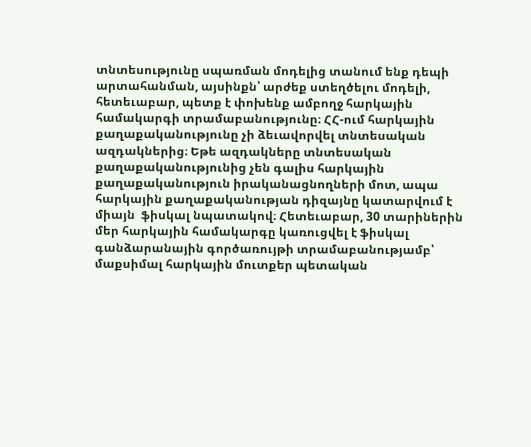տնտեսությունը սպառման մոդելից տանում ենք դեպի արտահանման, այսինքն՝ արժեք ստեղծելու մոդելի, հետեւաբար, պետք է փոխենք ամբողջ հարկային համակարգի տրամաբանությունը։ ՀՀ-ում հարկային քաղաքականությունը չի ձեւավորվել տնտեսական ազդակներից։ Եթե ազդակները տնտեսական քաղաքականությունից չեն գալիս հարկային քաղաքականություն իրականացնողների մոտ, ապա հարկային քաղաքականության դիզայնը կատարվում է միայն  ֆիսկալ նպատակով։ Հետեւաբար, 30 տարիներին մեր հարկային համակարգը կառուցվել է ֆիսկալ գանձարանային գործառույթի տրամաբանությամբ՝ մաքսիմալ հարկային մուտքեր պետական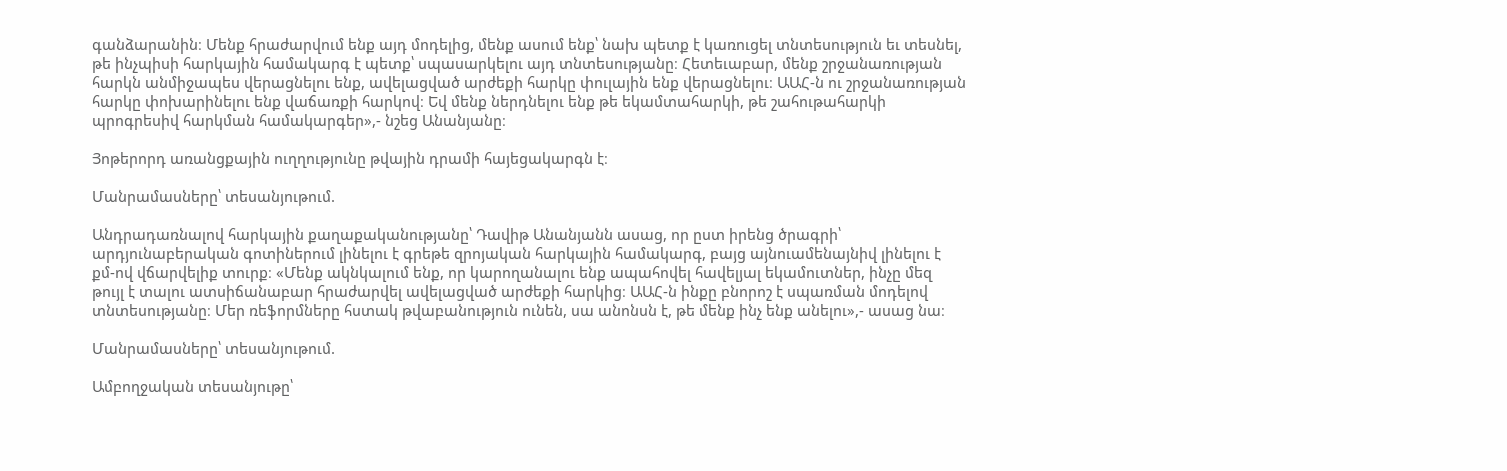գանձարանին։ Մենք հրաժարվում ենք այդ մոդելից, մենք ասում ենք՝ նախ պետք է կառուցել տնտեսություն եւ տեսնել, թե ինչպիսի հարկային համակարգ է պետք՝ սպասարկելու այդ տնտեսությանը։ Հետեւաբար, մենք շրջանառության հարկն անմիջապես վերացնելու ենք, ավելացված արժեքի հարկը փուլային ենք վերացնելու։ ԱԱՀ-ն ու շրջանառության հարկը փոխարինելու ենք վաճառքի հարկով։ Եվ մենք ներդնելու ենք թե եկամտահարկի, թե շահութահարկի պրոգրեսիվ հարկման համակարգեր»,- նշեց Անանյանը։

Յոթերորդ առանցքային ուղղությունը թվային դրամի հայեցակարգն է։

Մանրամասները՝ տեսանյութում.

Անդրադառնալով հարկային քաղաքականությանը՝ Դավիթ Անանյանն ասաց, որ ըստ իրենց ծրագրի՝ արդյունաբերական գոտիներում լինելու է գրեթե զրոյական հարկային համակարգ, բայց այնուամենայնիվ լինելու է քմ-ով վճարվելիք տուրք։ «Մենք ակնկալում ենք, որ կարողանալու ենք ապահովել հավելյալ եկամուտներ, ինչը մեզ թույլ է տալու ատսիճանաբար հրաժարվել ավելացված արժեքի հարկից։ ԱԱՀ-ն ինքը բնորոշ է սպառման մոդելով տնտեսությանը։ Մեր ռեֆորմները հստակ թվաբանություն ունեն, սա անոնսն է, թե մենք ինչ ենք անելու»,- ասաց նա։

Մանրամասները՝ տեսանյութում.

Ամբողջական տեսանյութը՝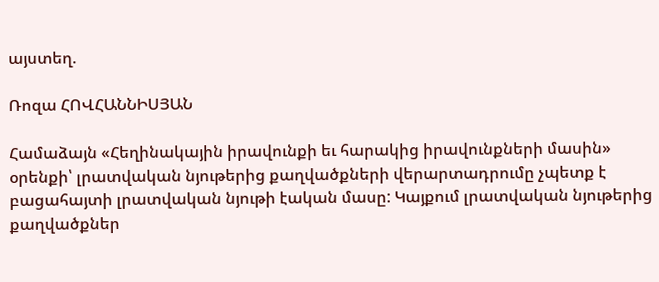այստեղ.

Ռոզա ՀՈՎՀԱՆՆԻՍՅԱՆ

Համաձայն «Հեղինակային իրավունքի եւ հարակից իրավունքների մասին» օրենքի՝ լրատվական նյութերից քաղվածքների վերարտադրումը չպետք է բացահայտի լրատվական նյութի էական մասը: Կայքում լրատվական նյութերից քաղվածքներ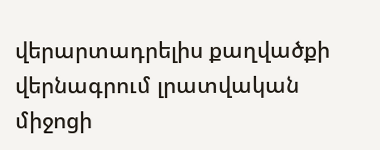վերարտադրելիս քաղվածքի վերնագրում լրատվական միջոցի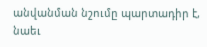անվանման նշումը պարտադիր է, նաեւ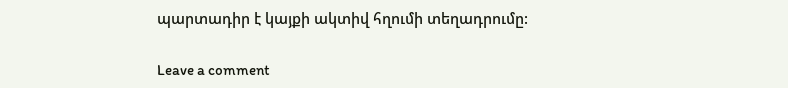պարտադիր է կայքի ակտիվ հղումի տեղադրումը:

Leave a comment